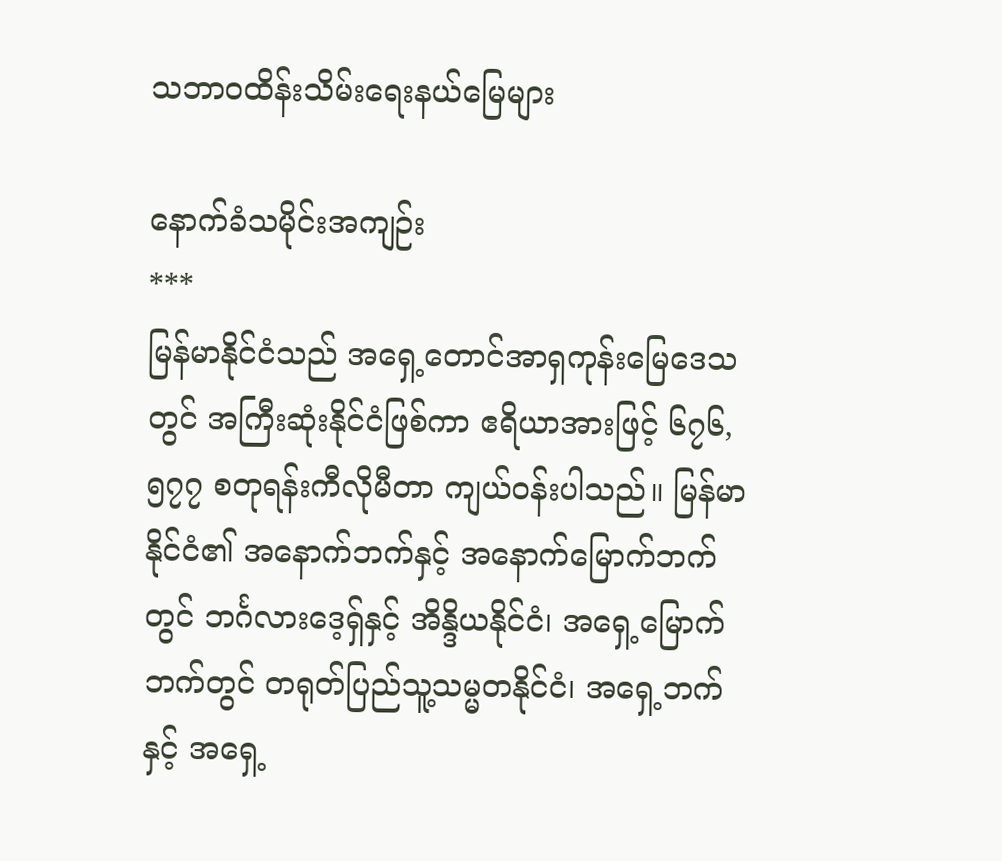သဘာဝထိန်းသိမ်းရေးနယ်မြေများ

နောက်ခံသမိုင်းအကျဉ်း
***
မြန်မာနိုင်ငံသည် အရှေ့တောင်အာရှကုန်းမြေဒေသတွင် အကြီးဆုံးနိုင်ငံဖြစ်ကာ ဧရိယာအားဖြင့် ၆၇၆,၅၇၇ စတုရန်းကီလိုမီတာ ကျယ်ဝန်းပါသည်။ မြန်မာနိုင်ငံ၏ အနောက်ဘက်နှင့် အနောက်မြောက်ဘက်တွင် ဘင်္ဂလားဒေ့ရှ်နှင့် အိန္ဒိယနိုင်ငံ၊ အရှေ့မြောက်ဘက်တွင် တရုတ်ပြည်သူ့သမ္မတနိုင်ငံ၊ အရှေ့ဘက်နှင့် အရှေ့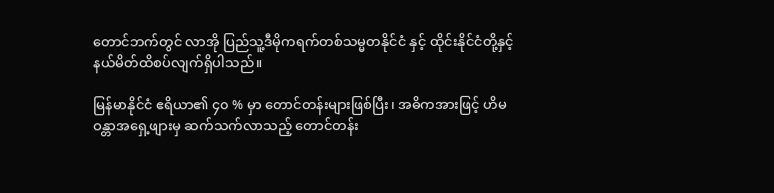တောင်ဘက်တွင် လာအို ပြည်သူ့ဒီမိုကရက်တစ်သမ္မတနိုင်ငံ နှင့် ထိုင်းနိုင်ငံတို့နှင့် နယ်မိတ်ထိစပ်လျက်ရှိပါသည်။

မြန်မာနိုင်ငံ ဧရိယာ၏ ၄၀ % မှာ တောင်တန်းများဖြစ်ပြီး၊ အဓိကအားဖြင့် ဟိမဝန္တာအရှေ့ဖျားမှ ဆက်သက်လာသည့် တောင်တန်း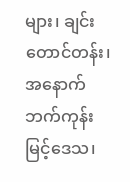များ၊ ချင်းတောင်တန်း၊ အနောက်ဘက်ကုန်းမြင့်ဒေသ၊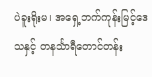ပဲခူးရိုးမ၊ အရှေ့ဘက်ကုန်းမြင့်ဒေသနှင့် တနင်္သာရီတောင်တန်း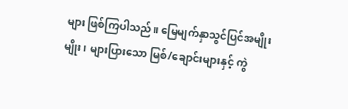များ ဖြစ်ကြပါသည်။ မြေမျက်နှာသွင်ပြင်အမျိုးမျိုး၊ များပြားသော မြစ်/ချောင်းများနှင့် ကွဲ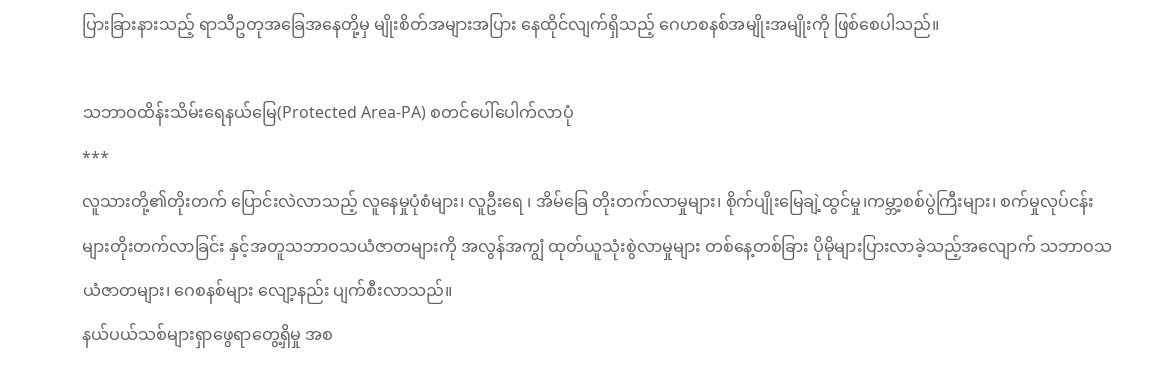ပြားခြားနားသည့် ရာသီဥတုအခြေအနေတို့မှ မျိုးစိတ်အများအပြား နေထိုင်လျက်ရှိသည့် ဂေဟစနစ်အမျိုးအမျိုးကို ဖြစ်စေပါသည်။

သဘာဝထိန်းသိမ်းရေနယ်မြေ(Protected Area-PA) စတင်ပေါ်ပေါက်လာပုံ
***
လူသားတို့၏တိုးတက် ပြောင်းလဲလာသည့် လူနေမှုပုံစံများ၊ လူဦးရေ ၊ အိမ်‌ခြေ တိုးတက်လာမှုများ၊ စိုက်ပျိုးမြေချဲ့ထွင်မှု၊ကမ္ဘာ့စစ်ပွဲကြီးများ၊ စက်မှုလုပ်ငန်းများတိုးတက်လာခြင်း နှင့်အတူသဘာဝသယံဇာတများကို အလွန်အကျွံ ထုတ်ယူသုံးစွဲလာမှုများ တစ်နေ့တစ်ခြား ပိုမိုများပြားလာခဲ့သည့်အလျောက် သဘာဝသယံဇာတများ၊ ဂေစနစ်များ လျော့နည်း ပျက်စီးလာသည်။
နယ်ပယ်သစ်များရှာဖွေရာတွေ့ရှိမှု အစ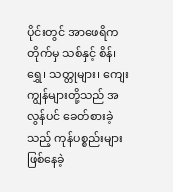ပိုင်းတွင် အာဖေရိကတိုက်မှ သစ်နှင့် စိန်၊ ရွှေ၊ သတ္တုများ၊ ကျေးကျွန်များတို့သည် အလွန်ပင် ခေတ်စားခဲ့သည့် ကုန်ပစ္စည်းများ ဖြစ်နေခဲ့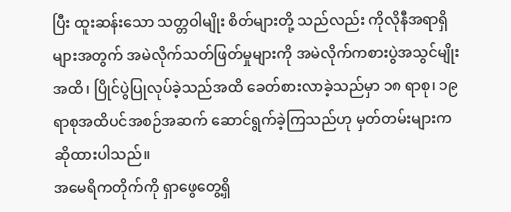ပြီး ထူးဆန်းသော သတ္တဝါမျိုး စိတ်များတို့ သည်လည်း ကိုလိုနီအရာရှိများအတွက် အမဲလိုက်သတ်ဖြတ်မှုများကို အမဲလိုက်ကစားပွဲအသွင်မျိုးအထိ၊ ပြိုင်ပွဲပြုလုပ်ခဲ့သည်အထိ ခေတ်စားလာခဲ့သည်မှာ ၁၈ ရာစု၊ ၁၉ ရာစုအထိပင်အစဉ်အဆက် ဆောင်ရွက်ခဲ့ကြသည်ဟု မှတ်တမ်းများက ဆိုထားပါသည်။
အမေရိကတိုက်ကို ရှာဖွေတွေ့ရှိ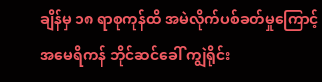ချိန်မှ ၁၈ ရာစုကုန်ထိ အမဲလိုက်ပစ်ခတ်မှုကြောင့် အမေရိကန် ဘိုင်ဆင်ခေါ် ကျွဲရိုင်း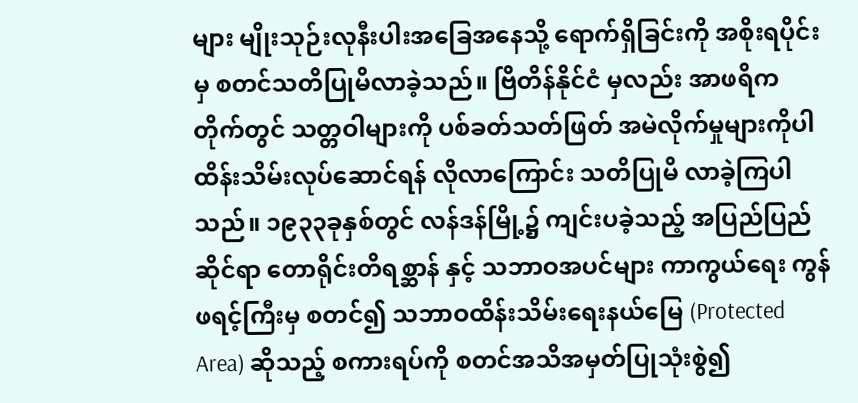များ မျိုးသုဉ်းလုနီးပါးအခြေအနေသို့ ရောက်ရှိခြင်းကို အစိုးရပိုင်းမှ စတင်သတိပြုမိလာခဲ့သည်။ ဗြိတိန်နိုင်ငံ မှလည်း အာဖရိက တိုက်တွင် သတ္တဝါများကို ပစ်ခတ်သတ်ဖြတ် အမဲလိုက်မှုများကိုပါ ထိန်းသိမ်းလုပ်ဆောင်ရန် လိုလာကြောင်း သတိပြုမိ လာခဲ့ကြပါသည်။ ၁၉၃၃ခုနှစ်တွင် လန်ဒန်မြို့၌ ကျင်းပခဲ့သည့် အပြည်ပြည်ဆိုင်ရာ တောရိုင်းတိရစ္ဆာန် နှင့် သဘာဝအပင်များ ကာကွယ်ရေး ကွန်ဖရင့်ကြီးမှ စတင်၍ သဘာဝထိန်းသိမ်းရေးနယ်မြေ (Protected Area) ဆိုသည့် စကားရပ်ကို စတင်အသိအမှတ်ပြုသုံးစွဲ၍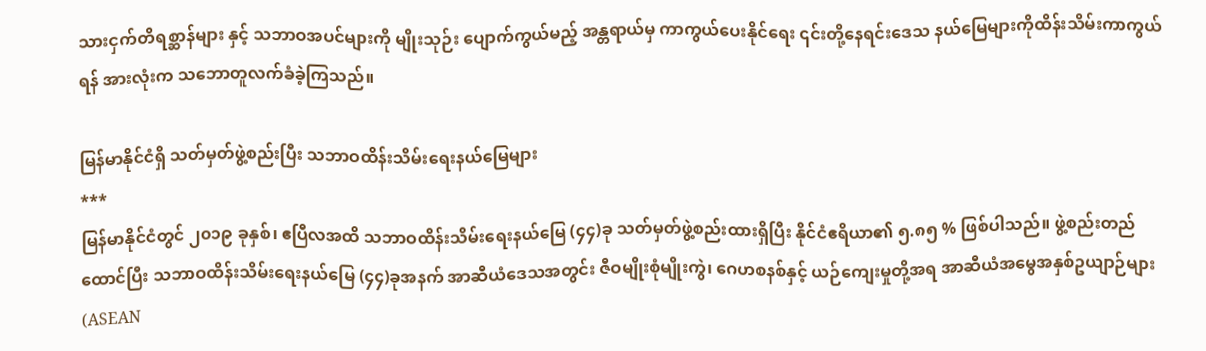သားငှက်တိရစ္ဆာန်များ နှင့် သဘာဝအပင်များကို မျိုးသုဉ်း ပျောက်ကွယ်မည့် အန္တရာယ်မှ ကာကွယ်ပေးနိုင်ရေး ၎င်းတို့နေရင်းဒေသ နယ်မြေများကိုထိန်းသိမ်းကာကွယ်ရန် အားလုံးက သဘောတူလက်ခံခဲ့ကြသည်။

မြန်မာနိုင်ငံရှိ သတ်မှတ်ဖွဲ့စည်းပြီး သဘာဝထိန်းသိမ်းရေးနယ်မြေများ
***
မြန်မာနိုင်ငံတွင် ၂၀၁၉ ခုနှစ်၊ ဧပြီလအထိ သဘာဝထိန်းသိမ်းရေးနယ်မြေ (၄၄)ခု သတ်မှတ်ဖွဲ့စည်းထားရှိပြီး နိုင်ငံဧရိယာ၏ ၅.၈၅ % ဖြစ်ပါသည်။ ဖွဲ့စည်းတည်ထောင်ပြီး သဘာဝထိန်းသိမ်းရေးနယ်မြေ (၄၄)ခုအနက် အာဆီယံဒေသအတွင်း ဇီဝမျိုးစုံမျိုးကွဲ၊ ဂေဟစနစ်နှင့် ယဉ်ကျေးမှုတို့အရ အာဆီယံအမွေအနှစ်ဥယျာဉ်များ (ASEAN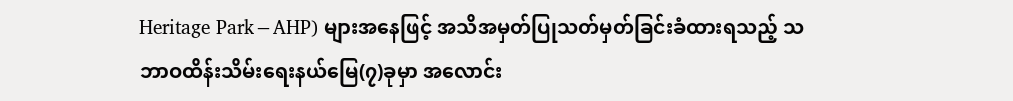Heritage Park−AHP) များအနေဖြင့် အသိအမှတ်ပြုသတ်မှတ်ခြင်းခံထားရသည့် သဘာဝထိန်းသိမ်းရေးနယ်မြေ(၇)ခုမှာ အလောင်း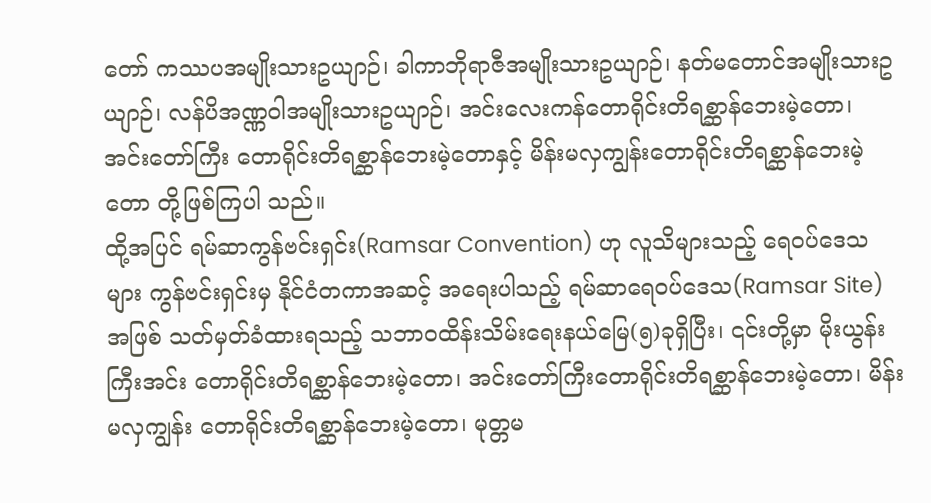တော် ကဿပအမျိုးသားဥယျာဉ်၊ ခါကာဘိုရာဇီအမျိုးသားဥယျာဉ်၊ နတ်မတောင်အမျိုးသားဥယျာဉ်၊ လန်ပိအဏ္ဏဝါအမျိုးသားဥယျာဉ်၊ အင်းလေးကန်တောရိုင်းတိရစ္ဆာန်ဘေးမဲ့တော၊ အင်းတော်ကြီး တောရိုင်းတိရစ္ဆာန်ဘေးမဲ့တောနှင့် မိန်းမလှကျွန်းတောရိုင်းတိရစ္ဆာန်ဘေးမဲ့တော တို့ဖြစ်ကြပါ သည်။
ထို့အပြင် ရမ်ဆာကွန်ဗင်းရှင်း(Ramsar Convention) ဟု လူသိများသည့် ရေဝပ်ဒေသများ ကွန်ဗင်းရှင်းမှ နိုင်ငံတကာအဆင့် အရေးပါသည့် ရမ်ဆာရေဝပ်ဒေသ(Ramsar Site)အဖြစ် သတ်မှတ်ခံထားရသည့် သဘာဝထိန်းသိမ်းရေးနယ်မြေ(၅)ခုရှိပြီး၊ ၎င်းတို့မှာ မိုးယွန်းကြီးအင်း တောရိုင်းတိရစ္ဆာန်ဘေးမဲ့တော၊ အင်းတော်ကြီးတောရိုင်းတိရစ္ဆာန်ဘေးမဲ့တော၊ မိန်းမလှကျွန်း တောရိုင်းတိရစ္ဆာန်ဘေးမဲ့တော၊ မုတ္တမ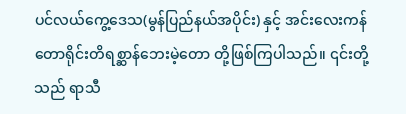ပင်လယ်ကွေ့ဒေသ(မွန်ပြည်နယ်အပိုင်း) နှင့် အင်းလေးကန် တောရိုင်းတိရစ္ဆာန်ဘေးမဲ့တော တို့ဖြစ်ကြပါသည်။ ၎င်းတို့သည် ရာသီ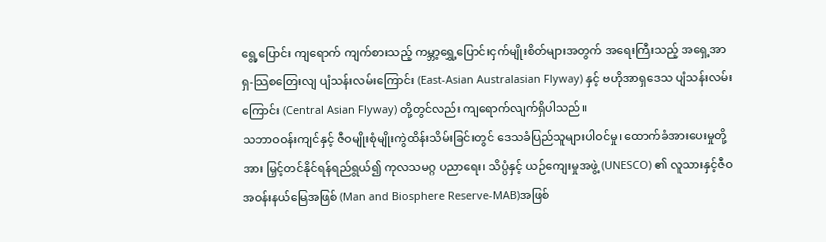ရွေ့ပြောင်း ကျရောက် ကျက်စားသည့် ကမ္ဘာ့ရွှေ့ပြောင်းငှက်မျိုးစိတ်များအတွက် အရေးကြီးသည့် အရှေ့အာရှ-သြစတြေးလျ ပျံသန်းလမ်းကြောင်း (East-Asian Australasian Flyway) နှင့် ဗဟိုအာရှဒေသ ပျံသန်းလမ်းကြောင်း (Central Asian Flyway) တို့တွင်လည်း ကျရောက်လျက်ရှိပါသည်။
သဘာဝဝန်းကျင်နှင့် ဇီဝမျိုးစုံမျိုးကွဲထိန်းသိမ်းခြင်းတွင် ဒေသခံပြည်သူများပါဝင်မှု၊ ထောက်ခံအားပေးမှုတို့အား မြှင့်တင်နိုင်ရန်ရည်ရွယ်၍ ကုလသမဂ္ဂ ပညာရေး၊ သိပ္ပံနှင့် ယဉ်ကျေးမှုအဖွဲ့ (UNESCO) ၏ လူသားနှင့်ဇီဝအဝန်းနယ်မြေအဖြစ် (Man and Biosphere Reserve-MAB)အဖြစ်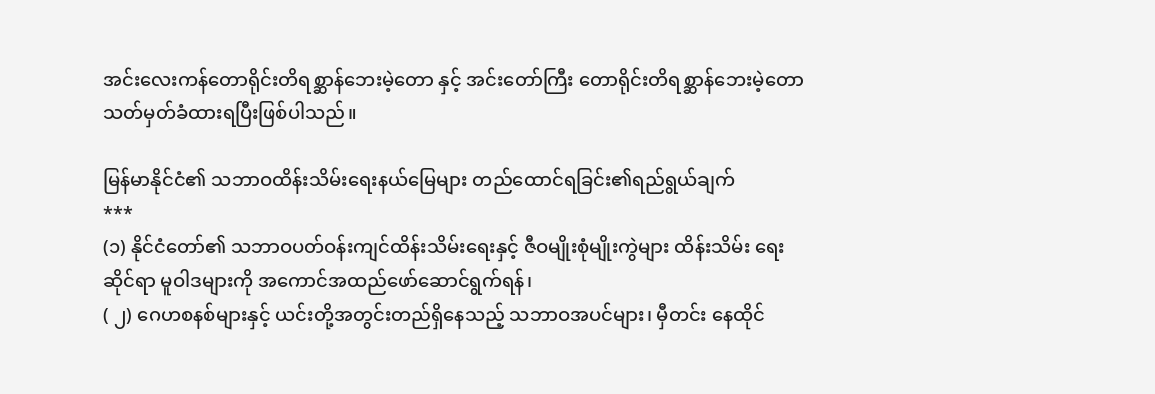အင်းလေးကန်တောရိုင်းတိရစ္ဆာန်ဘေးမဲ့တော နှင့် အင်းတော်ကြီး တောရိုင်းတိရစ္ဆာန်ဘေးမဲ့တော သတ်မှတ်ခံထားရပြီးဖြစ်ပါသည်။

မြန်မာနိုင်ငံ၏ သဘာဝထိန်းသိမ်းရေးနယ်မြေများ တည်ထောင်ရခြင်း၏ရည်ရွယ်ချက်
***
(၁) နိုင်ငံတော်၏ သဘာဝပတ်ဝန်းကျင်ထိန်းသိမ်းရေးနှင့် ဇီဝမျိုးစုံမျိုးကွဲများ ထိန်းသိမ်း ရေးဆိုင်ရာ မူဝါဒများကို အကောင်အထည်ဖော်ဆောင်ရွက်ရန်၊
( ၂) ဂေဟစနစ်များနှင့် ယင်းတို့အတွင်းတည်ရှိနေသည့် သဘာဝအပင်များ၊ မှီတင်း နေထိုင်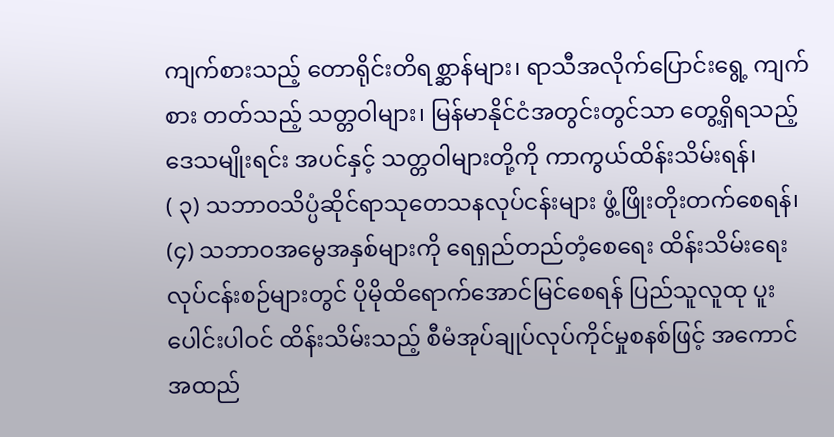ကျက်စားသည့် တောရိုင်းတိရစ္ဆာန်များ၊ ရာသီအလိုက်ပြောင်းရွေ့ ကျက်စား တတ်သည့် သတ္တဝါများ၊ မြန်မာနိုင်ငံအတွင်းတွင်သာ တွေ့ရှိရသည့် ဒေသမျိုးရင်း အပင်နှင့် သတ္တဝါများတို့ကို ကာကွယ်ထိန်းသိမ်းရန်၊
( ၃) သဘာဝသိပ္ပံဆိုင်ရာသုတေသနလုပ်ငန်းများ ဖွံ့ဖြိုးတိုးတက်စေရန်၊
(၄) သဘာဝအမွေအနှစ်များကို ရေရှည်တည်တံ့စေရေး ထိန်းသိမ်းရေးလုပ်ငန်းစဉ်များတွင် ပိုမိုထိရောက်အောင်မြင်စေရန် ပြည်သူလူထု ပူးပေါင်းပါဝင် ထိန်းသိမ်းသည့် စီမံအုပ်ချုပ်လုပ်ကိုင်မှုစနစ်ဖြင့် အကောင်အထည်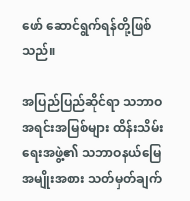ဖော် ဆောင်ရွက်ရန်တို့ဖြစ်သည်။

အပြည်ပြည်ဆိုင်ရာ သဘာဝအရင်းအမြစ်များ ထိန်းသိမ်းရေးအဖွဲ့၏ သဘာဝနယ်မြေ အမျိုးအစား သတ်မှတ်ချက်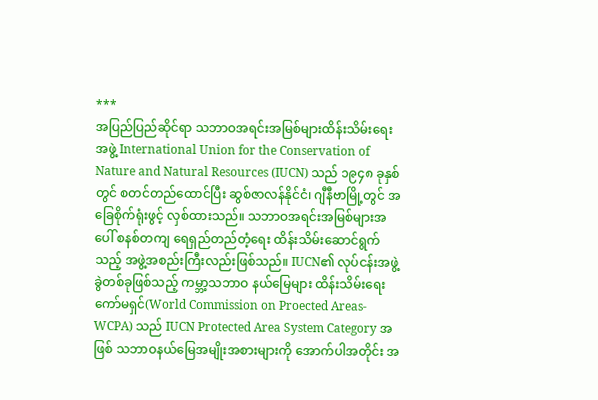***
အပြည်ပြည်ဆိုင်ရာ သဘာဝအရင်းအမြစ်များထိန်းသိမ်းရေးအဖွဲ့ International Union for the Conservation of Nature and Natural Resources (IUCN) သည် ၁၉၄၈ ခုနှစ်တွင် စတင်တည်ထောင်ပြီး ဆွစ်ဇာလန်နိုင်ငံ၊ ဂျီနီဗာမြို့တွင် အခြေစိုက်ရုံးဖွင့် လှစ်ထားသည်။ သဘာဝအရင်းအမြစ်များအပေါ် စနစ်တကျ ရေရှည်တည်တံ့ရေး ထိန်းသိမ်းဆောင်ရွက်သည့် အဖွဲ့အစည်းကြီးလည်းဖြစ်သည်။ IUCN၏ လုပ်ငန်းအဖွဲ့ခွဲတစ်ခုဖြစ်သည့် ကမ္ဘာ့သဘာဝ နယ်မြေများ ထိန်းသိမ်းရေးကော်မရှင်(World Commission on Proected Areas- WCPA) သည် IUCN Protected Area System Category အဖြစ် သဘာဝနယ်မြေအမျိုးအစားများကို အောက်ပါအတိုင်း အ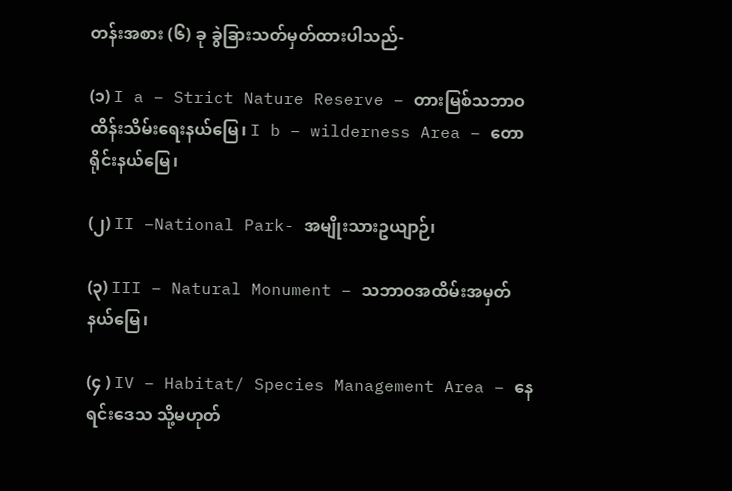တန်းအစား (၆) ခု ခွဲခြားသတ်မှတ်ထားပါသည်-

(၁) I a – Strict Nature Reserve – တားမြစ်သဘာဝထိန်းသိမ်းရေးနယ်မြေ၊ I b – wilderness Area – တောရိုင်းနယ်မြေ၊

(၂) II –National Park- အမျိုးသားဥယျာဉ်၊

(၃) III – Natural Monument – သဘာဝအထိမ်းအမှတ်နယ်မြေ၊

(၄ ) IV – Habitat/ Species Management Area – နေရင်းဒေသ သို့မဟုတ်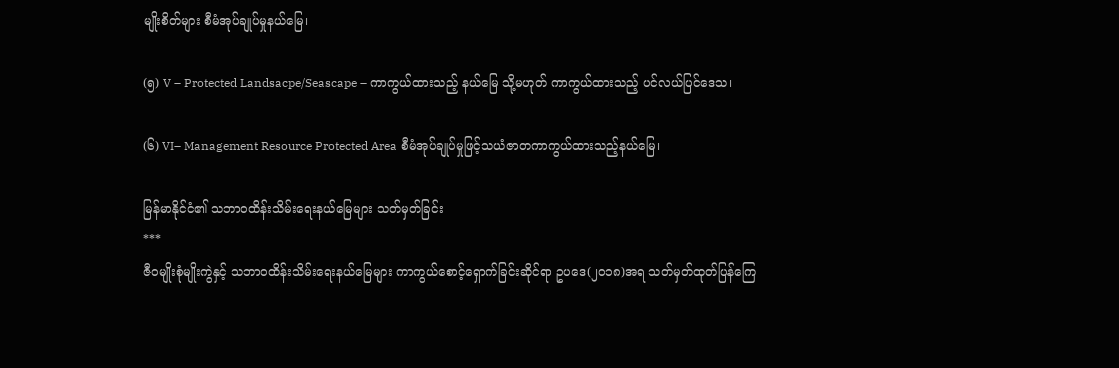မျိုးစိတ်များ စီမံအုပ်ချုပ်မှုနယ်မြေ၊

(၅) V – Protected Landsacpe/Seascape – ကာကွယ်ထားသည့် နယ်မြေ သို့မဟုတ် ကာကွယ်ထားသည့် ပင်လယ်ပြင်ဒေသ၊

(၆) VI– Management Resource Protected Area စီမံအုပ်ချုပ်မှုဖြင့်သယံဇာတကာကွယ်ထားသည့်နယ်မြေ၊

မြန်မာနိုင်ငံ၏ သဘာဝထိန်းသိမ်းရေးနယ်မြေများ သတ်မှတ်ခြင်း
***
ဇီဝမျိုးစုံမျိုးကွဲနှင့် သဘာဝထိန်းသိမ်းရေးနယ်မြေများ ကာကွယ်စောင့်ရှောက်ခြင်းဆိုင်ရာ ဥပဒေ(၂၀၁၈)အရ သတ်မှတ်ထုတ်ပြန်ကြေ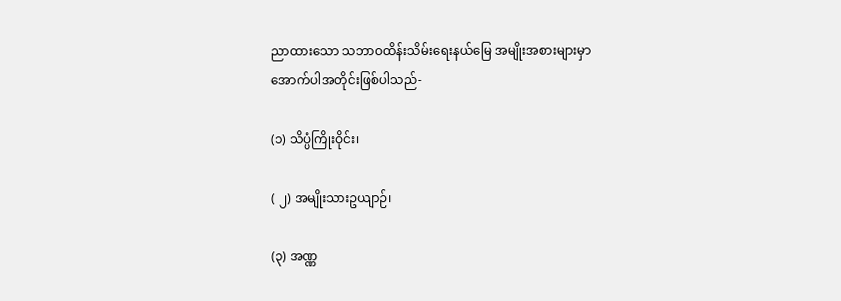ညာထားသော သဘာဝထိန်းသိမ်းရေးနယ်‌မြေ အမျိုးအစားများမှာ အောက်ပါအတိုင်းဖြစ်ပါသည်-

(၁) သိပ္ပံကြိုးဝိုင်း၊

( ၂) အမျိုးသားဥယျာဉ်၊

(၃) အဏ္ဏ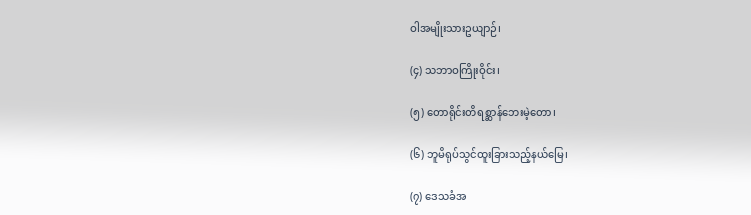ဝါအမျိုးသားဥယျာဉ်၊

(၄) သဘာဝကြိုးဝိုင်း၊

(၅) တောရိုင်းတိရစ္ဆာန်ဘေးမဲ့တော၊

(၆) ဘူမိရုပ်သွင်ထူးခြားသည့်နယ်မြေ၊

(၇) ဒေသခံအ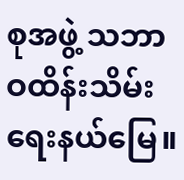စုအဖွဲ့ သဘာဝထိန်းသိမ်းရေးနယ်မြေ။